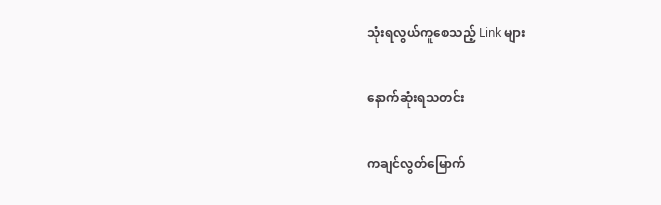သုံးရလွယ်ကူစေသည့် Link များ

နောက်ဆုံးရသတင်း

ကချင်လွတ်မြောက်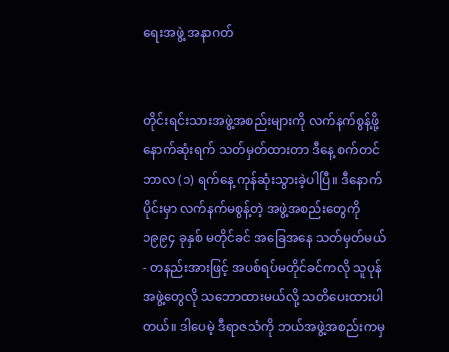ရေးအဖွဲ့ အနာဂတ်


တိုင်းရင်းသားအဖွဲ့အစည်းများကို လက်နက်စွန့်ဖို့ နောက်ဆုံးရက် သတ်မှတ်ထားတာ ဒီနေ့ စက်တင်ဘာလ (၁) ရက်နေ့ ကုန်ဆုံးသွားခဲ့ပါပြီ။ ဒီနောက်ပိုင်းမှာ လက်နက်မစွန့်တဲ့ အဖွဲ့အစည်းတွေကို ၁၉၉၄ ခုနှစ် မတိုင်ခင် အခြေအနေ သတ်မှတ်မယ် - တနည်းအားဖြင့် အပစ်ရပ်မတိုင်ခင်ကလို သူပုန်အဖွဲ့တွေလို သဘောထားမယ်လို့ သတိပေးထားပါတယ်။ ဒါပေမဲ့ ဒီရာဇသံကို ဘယ်အဖွဲ့အစည်းကမှ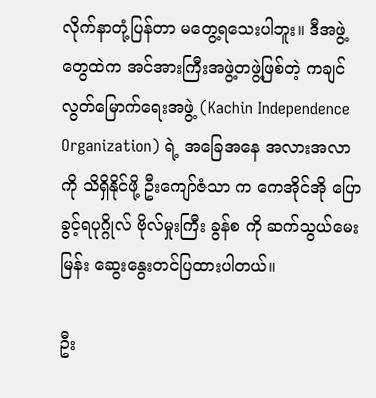လိုက်နာတုံ့ပြန်တာ မတွေ့ရသေးပါဘူး။ ဒီအဖွဲ့တွေထဲက အင်အားကြီးအဖွဲ့တဖွဲ့ဖြစ်တဲ့ ကချင်လွတ်မြောက်ရေးအဖွဲ့ (Kachin Independence Organization) ရဲ့ အခြေအနေ အလားအလာကို သိရှိနိုင်ဖို့ ဦးကျော်ဇံသာ က ကေအိုင်အို ပြောခွင့်ရပုဂ္ဂိုလ် ဗိုလ်မှုးကြီး ခွန်စ ကို ဆက်သွယ်မေးမြန်း ဆွေးနွေးတင်ပြထားပါတယ်။

ဦး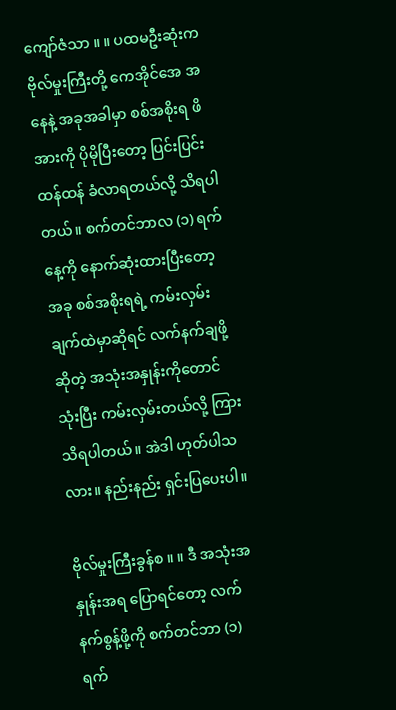ကျော်ဇံသာ ။ ။ ပထမဦးဆုံးက ဗိုလ်မှုးကြီးတို့ ကေအိုင်အေ အနေနဲ့ အခုအခါမှာ စစ်အစိုးရ ဖိအားကို ပိုမိုပြီးတော့ ပြင်းပြင်းထန်ထန် ခံလာရတယ်လို့ သိရပါတယ်။ စက်တင်ဘာလ (၁) ရက်နေ့ကို နောက်ဆုံးထားပြီးတော့ အခု စစ်အစိုးရရဲ့ ကမ်းလှမ်းချက်ထဲမှာဆိုရင် လက်နက်ချဖို့ဆိုတဲ့ အသုံးအနှုန်းကိုတောင် သုံးပြီး ကမ်းလှမ်းတယ်လို့ ကြားသိရပါတယ်။ အဲဒါ ဟုတ်ပါသလား။ နည်းနည်း ရှင်းပြပေးပါ။

ဗိုလ်မှုးကြီးခွန်စ ။ ။ ဒီ အသုံးအနှုန်းအရ ပြောရင်တော့ လက်နက်စွန့်ဖို့ကို စက်တင်ဘာ (၁) ရက်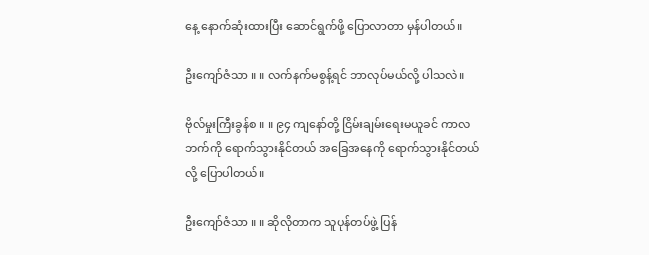နေ့ နောက်ဆုံးထားပြီး ဆောင်ရွက်ဖို့ ပြောလာတာ မှန်ပါတယ်။

ဦးကျော်ဇံသာ ။ ။ လက်နက်မစွန့်ရင် ဘာလုပ်မယ်လို့ ပါသလဲ။

ဗိုလ်မှုးကြီးခွန်စ ။ ။ ၉၄ ကျနော်တို့ ငြိမ်းချမ်းရေးမယူခင် ကာလဘက်ကို ရောက်သွားနိုင်တယ် အခြေအနေကို ရောက်သွားနိုင်တယ်လို့ ပြောပါတယ်။

ဦးကျော်ဇံသာ ။ ။ ဆိုလိုတာက သူပုန်တပ်ဖွဲ့ ပြန်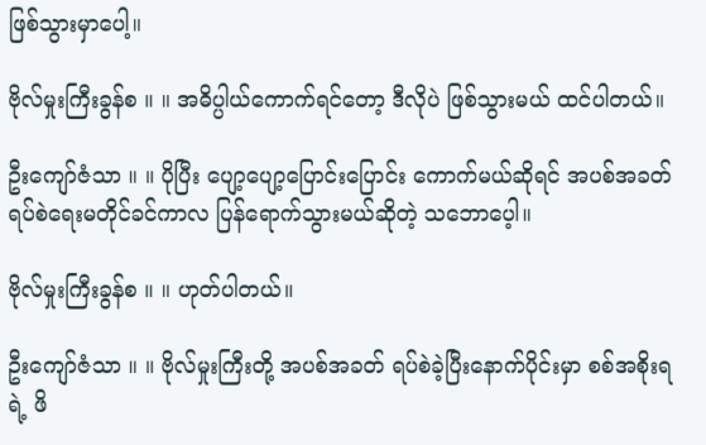ဖြစ်သွားမှာပေါ့။

ဗိုလ်မှုးကြီးခွန်စ ။ ။ အဓိပ္ပါယ်ကောက်ရင်တော့ ဒီလိုပဲ ဖြစ်သွားမယ် ထင်ပါတယ်။

ဦးကျော်ဇံသာ ။ ။ ပိုပြီး ပျော့ပျော့ပြောင်းပြောင်း ကောက်မယ်ဆိုရင် အပစ်အခတ် ရပ်စဲရေးမတိုင်ခင်ကာလ ပြန်ရောက်သွားမယ်ဆိုတဲ့ သဘောပေ့ါ။

ဗိုလ်မှုးကြီးခွန်စ ။ ။ ဟုတ်ပါတယ်။

ဦးကျော်ဇံသာ ။ ။ ဗိုလ်မှုးကြီးတို့ အပစ်အခတ် ရပ်စဲခဲ့ပြီးနောက်ပိုင်းမှာ စစ်အစိုးရရဲ့ ဖိ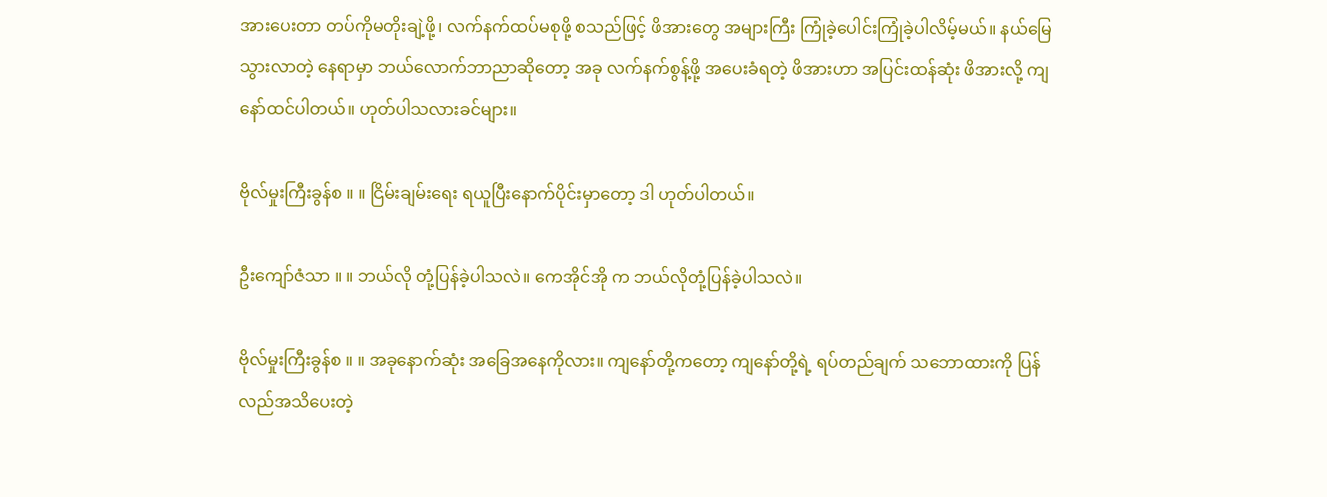အားပေးတာ တပ်ကိုမတိုးချဲ့ဖို့၊ လက်နက်ထပ်မစုဖို့ စသည်ဖြင့် ဖိအားတွေ အများကြီး ကြုံခဲ့ပေါင်းကြုံခဲ့ပါလိမ့်မယ်။ နယ်မြေသွားလာတဲ့ နေရာမှာ ဘယ်လောက်ဘာညာဆိုတော့ အခု လက်နက်စွန့်ဖို့ အပေးခံရတဲ့ ဖိအားဟာ အပြင်းထန်ဆုံး ဖိအားလို့ ကျနော်ထင်ပါတယ်။ ဟုတ်ပါသလားခင်များ။

ဗိုလ်မှုးကြီးခွန်စ ။ ။ ငြိမ်းချမ်းရေး ရယူပြီးနောက်ပိုင်းမှာတော့ ဒါ ဟုတ်ပါတယ်။

ဦးကျော်ဇံသာ ။ ။ ဘယ်လို တုံ့ပြန်ခဲ့ပါသလဲ။ ကေအိုင်အို က ဘယ်လိုတုံ့ပြန်ခဲ့ပါသလဲ။

ဗိုလ်မှုးကြီးခွန်စ ။ ။ အခုနောက်ဆုံး အခြေအနေကိုလား။ ကျနော်တို့ကတော့ ကျနော်တို့ရဲ့ ရပ်တည်ချက် သဘောထားကို ပြန်လည်အသိပေးတဲ့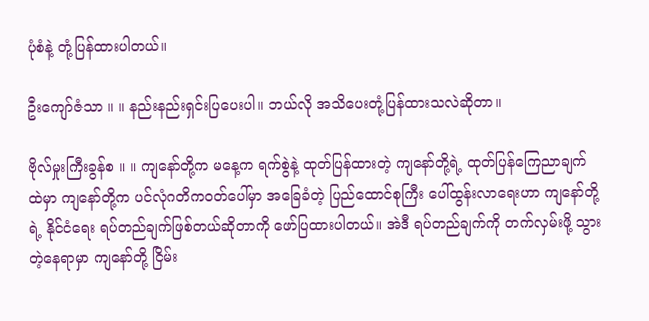ပုံစံနဲ့ တုံ့ပြန်ထားပါတယ်။

ဦးကျော်ဇံသာ ။ ။ နည်းနည်းရှင်းပြပေးပါ။ ဘယ်လို အသိပေးတုံ့ပြန်ထားသလဲဆိုတာ။

ဗိုလ်မှုးကြီးခွန်စ ။ ။ ကျနော်တို့က မနေ့က ရက်စွဲနဲ့ ထုတ်ပြန်ထားတဲ့ ကျနော်တို့ရဲ့ ထုတ်ပြန်ကြေညာချက်ထဲမှာ ကျနော်တို့က ပင်လုံဂတိကဝတ်ပေါ်မှာ အခြေခံတဲ့ ပြည်ထောင်စုကြီး ပေါ်ထွန်းလာရေးဟာ ကျနော်တို့ရဲ့ နိုင်ငံရေး ရပ်တည်ချက်ဖြစ်တယ်ဆိုတာကို ဖော်ပြထားပါတယ်။ အဲဒီ ရပ်တည်ချက်ကို တက်လှမ်းဖို့ သွားတဲ့နေရာမှာ ကျနော်တို့ ငြိမ်း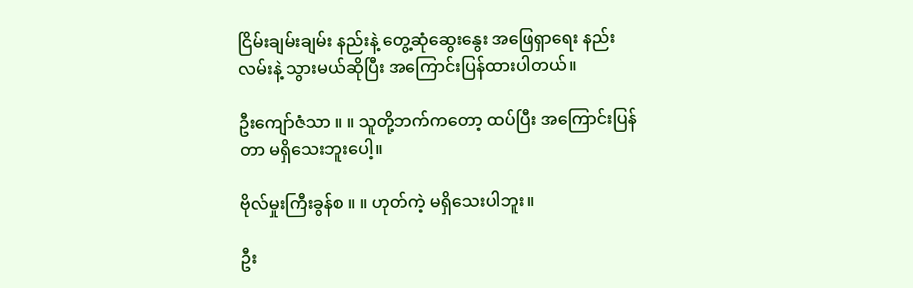ငြိမ်းချမ်းချမ်း နည်းနဲ့ တွေ့ဆုံဆွေးနွေး အဖြေရှာရေး နည်းလမ်းနဲ့ သွားမယ်ဆိုပြီး အကြောင်းပြန်ထားပါတယ်။

ဦးကျော်ဇံသာ ။ ။ သူတို့ဘက်ကတော့ ထပ်ပြီး အကြောင်းပြန်တာ မရှိသေးဘူးပေါ့။

ဗိုလ်မှုးကြီးခွန်စ ။ ။ ဟုတ်ကဲ့ မရှိသေးပါဘူး။

ဦး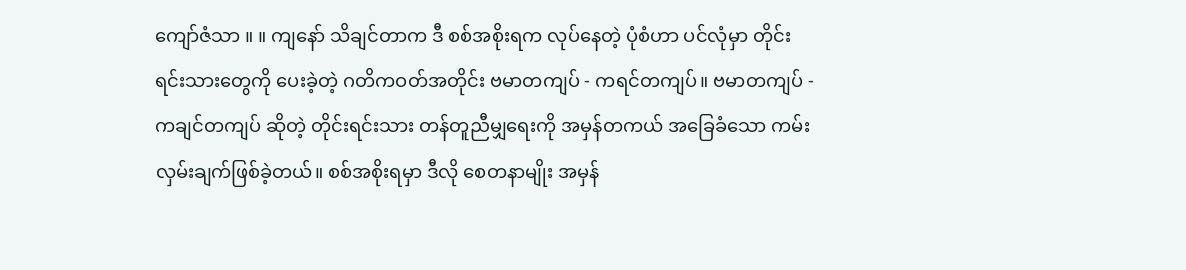ကျော်ဇံသာ ။ ။ ကျနော် သိချင်တာက ဒီ စစ်အစိုးရက လုပ်နေတဲ့ ပုံစံဟာ ပင်လုံမှာ တိုင်းရင်းသားတွေကို ပေးခဲ့တဲ့ ဂတိကဝတ်အတိုင်း ဗမာတကျပ် - ကရင်တကျပ်။ ဗမာတကျပ် - ကချင်တကျပ် ဆိုတဲ့ တိုင်းရင်းသား တန်တူညီမျှရေးကို အမှန်တကယ် အခြေခံသော ကမ်းလှမ်းချက်ဖြစ်ခဲ့တယ်။ စစ်အစိုးရမှာ ဒီလို စေတနာမျိုး အမှန်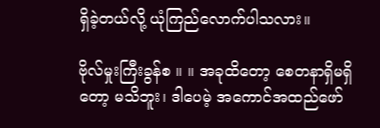ရှိခဲ့တယ်လို့ ယုံကြည်လောက်ပါသလား။

ဗိုလ်မှုးကြီးခွန်စ ။ ။ အခုထိတော့ စေတနာရှိမရှိတော့ မသိဘူး၊ ဒါပေမဲ့ အကောင်အထည်ဖော်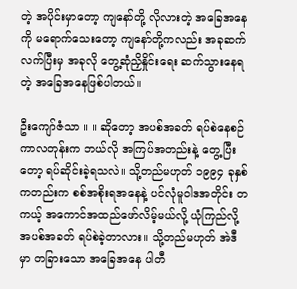တဲ့ အပိုင်းမှာတော့ ကျနော်တို့ လိုလားတဲ့ အခြေအနေကို မရောက်သေးတော့ ကျနော်တို့ကလည်း အခုဆက်လက်ပြီးမှ အခုလို တွေ့ဆုံညှိနှိုင်းရေး ဆက်သွားနေရတဲ့ အခြေအနေဖြစ်ပါတယ်။

ဦးကျော်ဇံသာ ။ ။ ဆိုတော့ အပစ်အခတ် ရပ်စဲနေစဉ်ကာလတုန်းက ဘယ်လို အကြပ်အတည်းနဲ့ တွေ့ပြီးတော့ ရပ်ဆိုင်းခဲ့ရသလဲ။ သို့တည်မဟုတ် ၁၉၉၄ ခုနှစ်ကတည်းက စစ်အစိုးရအနေနဲ့ ပင်လုံမူဝါဒအတိုင်း တကယ့် အကောင်အထည်ဖော်လိမ့်မယ်လို့ ယုံကြည်လို့ အပစ်အခတ် ရပ်စဲခဲ့တာလား။ သို့တည်မဟုတ် အဲဒီမှာ တခြားသော အခြေအနေ ပါတီ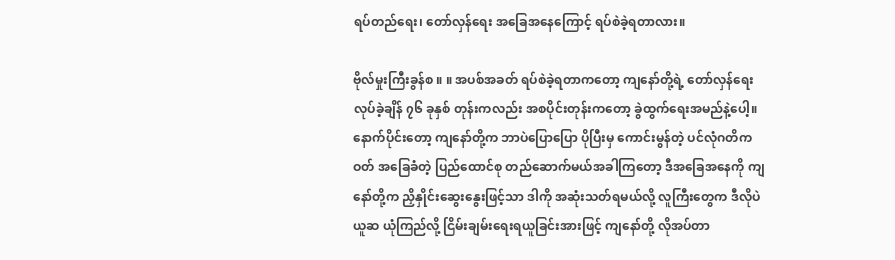ရပ်တည်ရေး၊ တော်လှန်ရေး အခြေအနေကြောင့် ရပ်စဲခဲ့ရတာလား။

ဗိုလ်မှုးကြီးခွန်စ ။ ။ အပစ်အခတ် ရပ်စဲခဲ့ရတာကတော့ ကျနော်တို့ရဲ့ တော်လှန်ရေးလုပ်ခဲ့ချိန် ၇၆ ခုနှစ် တုန်းကလည်း အစပိုင်းတုန်းကတော့ ခွဲထွက်ရေးအမည်နဲ့ပေါ့။ နောက်ပိုင်းတော့ ကျနော်တို့က ဘာပဲပြောပြော ပိုပြီးမှ ကောင်းမွန်တဲ့ ပင်လုံဂတိကဝတ် အခြေခံတဲ့ ပြည်ထောင်စု တည်ဆောက်မယ်အခါကြတော့ ဒီအခြေအနေကို ကျနော်တို့က ညှိနှိုင်းဆွေးနွေးဖြင့်သာ ဒါကို အဆုံးသတ်ရမယ်လို့ လူကြီးတွေက ဒီလိုပဲ ယူဆ ယုံကြည်လို့ ငြိမ်းချမ်းရေးရယူခြင်းအားဖြင့် ကျနော်တို့ လိုအပ်တာ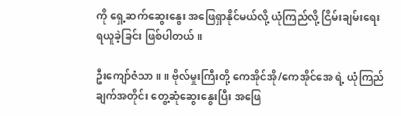ကို ရှေ့ဆက်ဆွေးနွေး အဖြေရှာနိုင်မယ်လို့ ယုံကြည်လို့ ငြိမ်းချမ်းရေး ရယူခဲ့ခြင်း ဖြစ်ပါတယ်။

ဦးကျော်ဇံသာ ။ ။ ဗိုလ်မှုးကြီးတို့ ကေအိုင်အို/ကေအိုင်အေ ရဲ့ ယုံကြည်ချက်အတိုင်း တွေ့ဆုံဆွေးနွေးပြီး အဖြေ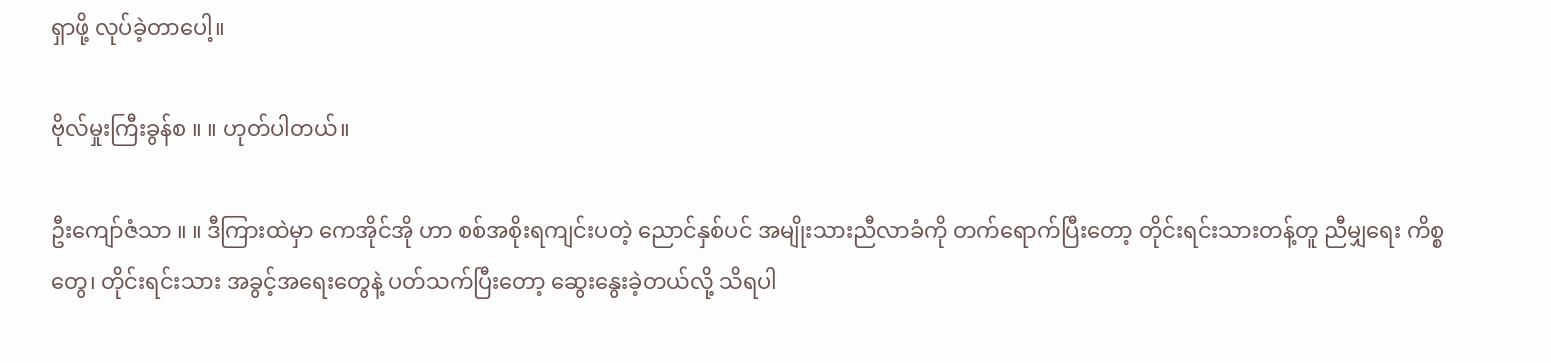ရှာဖို့ လုပ်ခဲ့တာပေါ့။

ဗိုလ်မှုးကြီးခွန်စ ။ ။ ဟုတ်ပါတယ်။

ဦးကျော်ဇံသာ ။ ။ ဒီကြားထဲမှာ ကေအိုင်အို ဟာ စစ်အစိုးရကျင်းပတဲ့ ညောင်နှစ်ပင် အမျိုးသားညီလာခံကို တက်ရောက်ပြီးတော့ တိုင်းရင်းသားတန့်တူ ညီမျှရေး ကိစ္စတွေ၊ တိုင်းရင်းသား အခွင့်အရေးတွေနဲ့ ပတ်သက်ပြီးတော့ ဆွေးနွေးခဲ့တယ်လို့ သိရပါ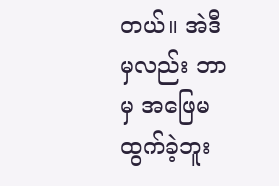တယ်။ အဲဒီမှလည်း ဘာမှ အဖြေမထွက်ခဲ့ဘူး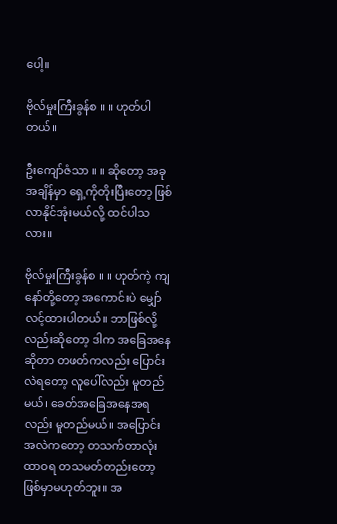ပေါ့။

ဗိုလ်မှုးကြီးခွန်စ ။ ။ ဟုတ်ပါတယ်။

ဦးကျော်ဇံသာ ။ ။ ဆိုတော့ အခုအချိန်မှာ ရှေ့ကိုတိုးပြီးတော့ ဖြစ်လာနိုင်အုံးမယ်လို့ ထင်ပါသလား။

ဗိုလ်မှုးကြီးခွန်စ ။ ။ ဟုတ်ကဲ့ ကျနော်တို့တော့ အကောင်းပဲ မျှော်လင့်ထားပါတယ်။ ဘာဖြစ်လို့လည်းဆိုတော့ ဒါက အခြေအနေဆိုတာ တဖတ်ကလည်း ပြောင်းလဲရတော့ လူပေါ်လည်း မူတည်မယ်၊ ခေတ်အခြေအနေအရလည်း မူတည်မယ်။ အပြောင်းအလဲကတော့ တသက်တာလုံး ထာဝရ တသမတ်တည်းတော့ ဖြစ်မှာမဟုတ်ဘူး။ အ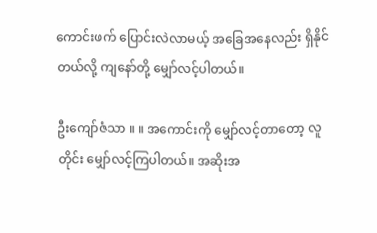ကောင်းဖက် ပြောင်းလဲလာမယ့် အခြေအနေလည်း ရှိနိုင်တယ်လို့ ကျနော်တို့ မျှော်လင့်ပါတယ်။

ဦးကျော်ဇံသာ ။ ။ အကောင်းကို မျှော်လင့်တာတော့ လူတိုင်း မျှော်လင့်ကြပါတယ်။ အဆိုးအ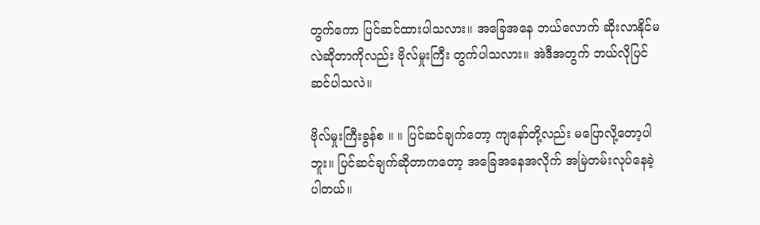တွက်ကော ပြင်ဆင်ထားပါသလား။ အခြေအနေ ဘယ်လောက် ဆိုးလာနိုင်မလဲဆိုတာကိုလည်း ဗိုလ်မှုးကြီး တွက်ပါသလား။ အဲဒီအတွက် ဘယ်လိုပြင်ဆင်ပါသလဲ။

ဗိုလ်မှုးကြီးခွန်စ ။ ။ ပြင်ဆင်ချက်တော့ ကျနော်တို့လည်း မပြောလို့တော့ပါဘူး။ ပြင်ဆင်ချက်ဆိုတာကတော့ အခြေအနေအလိုက် အမြဲတမ်းလုပ်နေခဲ့ပါတယ်။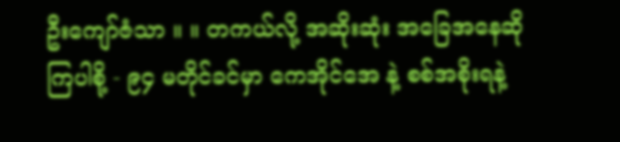ဦးကျော်ဇံသာ ။ ။ တကယ်လို့ အဆိုးဆုံး အခြေအနေဆိုကြပါစို့ - ၉၄ မတိုင်ခင်မှာ ကေအိုင်အေ နဲ့ စစ်အစိုးရနဲ့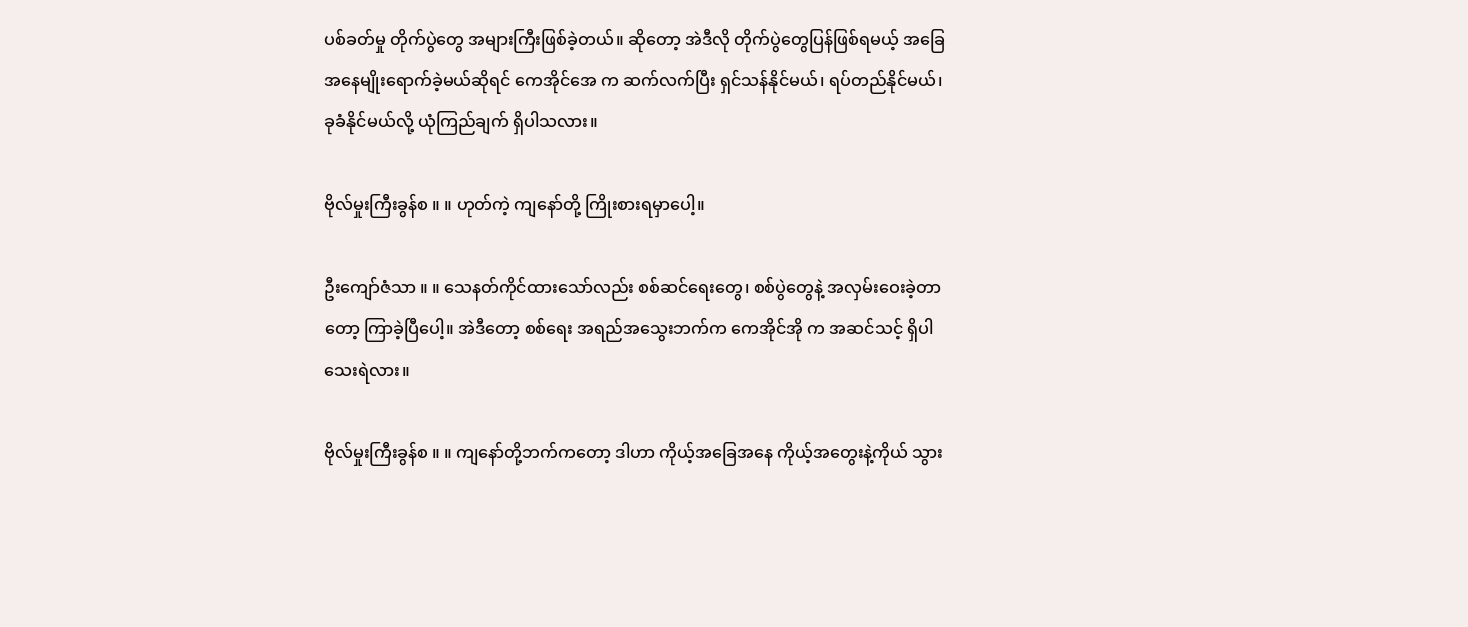ပစ်ခတ်မှု တိုက်ပွဲတွေ အများကြီးဖြစ်ခဲ့တယ်။ ဆိုတော့ အဲဒီလို တိုက်ပွဲတွေပြန်ဖြစ်ရမယ့် အခြေအနေမျိုးရောက်ခဲ့မယ်ဆိုရင် ကေအိုင်အေ က ဆက်လက်ပြီး ရှင်သန်နိုင်မယ်၊ ရပ်တည်နိုင်မယ်၊ ခုခံနိုင်မယ်လို့ ယုံကြည်ချက် ရှိပါသလား။

ဗိုလ်မှုးကြီးခွန်စ ။ ။ ဟုတ်ကဲ့ ကျနော်တို့ ကြိုးစားရမှာပေါ့။

ဦးကျော်ဇံသာ ။ ။ သေနတ်ကိုင်ထားသော်လည်း စစ်ဆင်ရေးတွေ၊ စစ်ပွဲတွေနဲ့ အလှမ်းဝေးခဲ့တာတော့ ကြာခဲ့ပြီပေါ့။ အဲဒီတော့ စစ်ရေး အရည်အသွေးဘက်က ကေအိုင်အို က အဆင်သင့် ရှိပါသေးရဲလား။

ဗိုလ်မှုးကြီးခွန်စ ။ ။ ကျနော်တို့ဘက်ကတော့ ဒါဟာ ကိုယ့်အခြေအနေ ကိုယ့်အတွေးနဲ့ကိုယ် သွား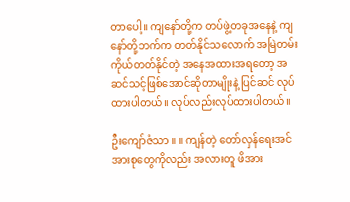တာပေါ့။ ကျနော်တို့က တပ်ဖွဲ့တခုအနေနဲ့ ကျနော်တို့ဘက်က တတ်နိုင်သလောက် အမြဲတမ်း ကိုယ်တတ်နိုင်တဲ့ အနေအထားအရတော့ အဆင်သင့်ဖြစ်အောင်ဆိုတာမျိုးနဲ့ ပြင်ဆင် လုပ်ထားပါတယ်။ လုပ်လည်းလုပ်ထားပါတယ်။

ဦးကျော်ဇံသာ ။ ။ ကျန်တဲ့ တော်လှန်ရေးအင်အားစုတွေကိုလည်း အလားတူ ဖိအား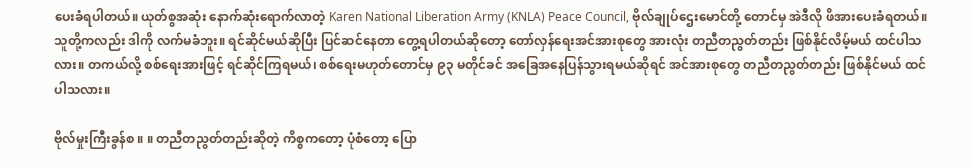ပေးခံရပါတယ်။ ယုတ်စွအဆုံး နောက်ဆုံးရောက်လာတဲ့ Karen National Liberation Army (KNLA) Peace Council, ဗိုလ်ချုပ်ဌေးမောင်တို့ တောင်မှ အဲဒီလို ဖိအားပေးခံရတယ်။ သူတို့ကလည်း ဒါကို လက်မခံဘူး။ ရင်ဆိုင်မယ်ဆိုပြီး ပြင်ဆင်နေတာ တွေ့ရပါတယ်ဆိုတော့ တော်လှန်ရေးအင်အားစုတွေ အားလုံး တညီတညွတ်တည်း ဖြစ်နိုင်လိမ့်မယ် ထင်ပါသလား။ တကယ်လို့ စစ်ရေးအားဖြင့် ရင်ဆိုင်ကြရမယ်၊ စစ်ရေးမဟုတ်တောင်မှ ၉၃ မတိုင်ခင် အခြေအနေပြန်သွားရမယ်ဆိုရင် အင်အားစုတွေ တညီတညွတ်တည်း ဖြစ်နိုင်မယ် ထင်ပါသလား။

ဗိုလ်မှုးကြီးခွန်စ ။ ။ တညီတညွတ်တည်းဆိုတဲ့ ကိစ္စကတော့ ပုံစံတော့ ပြော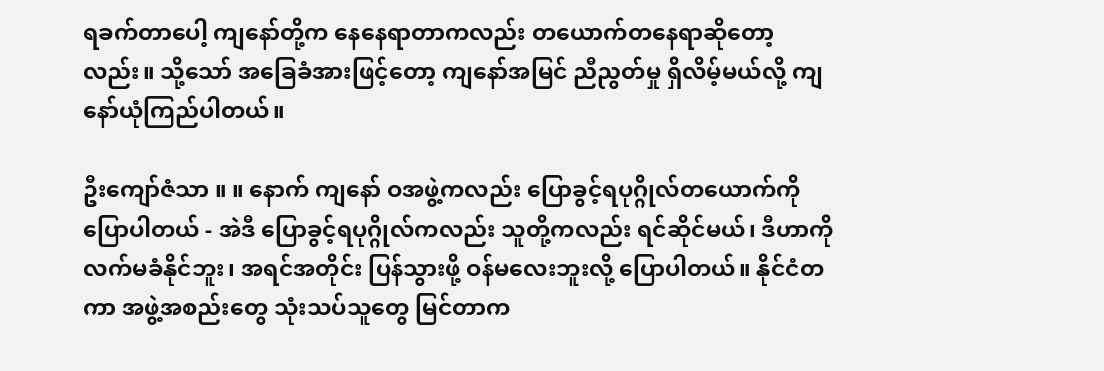ရခက်တာပေါ့ ကျနော်တို့က နေနေရာတာကလည်း တယောက်တနေရာဆိုတော့လည်း။ သို့သော် အခြေခံအားဖြင့်တော့ ကျနော်အမြင် ညီညွတ်မှု ရှိလိမ့်မယ်လို့ ကျနော်ယုံကြည်ပါတယ်။

ဦးကျော်ဇံသာ ။ ။ နောက် ကျနော် ဝအဖွဲ့ကလည်း ပြောခွင့်ရပုဂ္ဂိုလ်တယောက်ကို ပြောပါတယ် - အဲဒီ ပြောခွင့်ရပုဂ္ဂိုလ်ကလည်း သူတို့ကလည်း ရင်ဆိုင်မယ်၊ ဒီဟာကို လက်မခံနိုင်ဘူး၊ အရင်အတိုင်း ပြန်သွားဖို့ ဝန်မလေးဘူးလို့ ပြောပါတယ်။ နိုင်ငံတကာ အဖွဲ့အစည်းတွေ သုံးသပ်သူတွေ မြင်တာက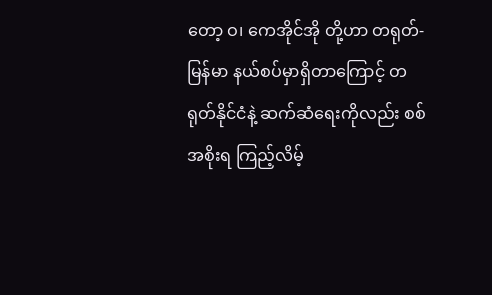တော့ ဝ၊ ကေအိုင်အို တို့ဟာ တရုတ်-မြန်မာ နယ်စပ်မှာရှိတာကြောင့် တရုတ်နိုင်ငံနဲ့ ဆက်ဆံရေးကိုလည်း စစ်အစိုးရ ကြည့်လိမ့်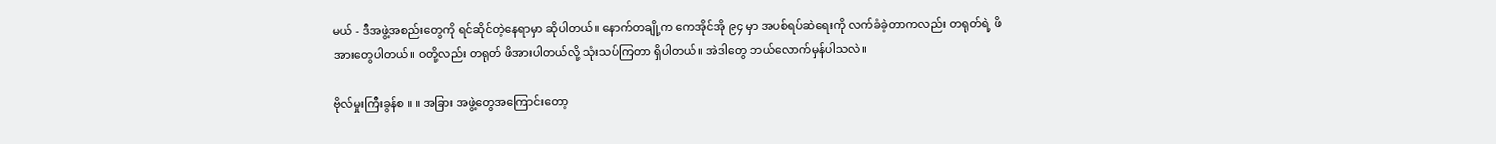မယ် - ဒီအဖွဲ့အစည်းတွေကို ရင်ဆိုင်တဲ့နေရာမှာ ဆိုပါတယ်။ နောက်တချို့က ကေအိုင်အို ၉၄ မှာ အပစ်ရပ်ဆဲရေးကို လက်ခံခဲ့တာကလည်း တရုတ်ရဲ့ ဖိအားတွေပါတယ်။ ဝတို့လည်း တရုတ် ဖိအားပါတယ်လို့ သုံးသပ်ကြတာ ရှိပါတယ်။ အဲဒါတွေ ဘယ်လောက်မှန်ပါသလဲ။

ဗိုလ်မှုးကြီးခွန်စ ။ ။ အခြား အဖွဲ့တွေအကြောင်းတော့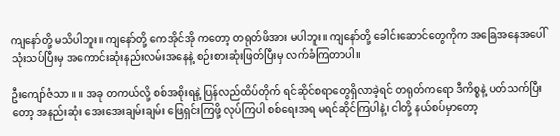ကျနော်တို့ မသိပါဘူး။ ကျနော်တို့ ကေအိုင်အို ကတော့ တရုတ်ဖိအား မပါဘူး။ ကျနော်တို့ ခေါင်းဆောင်တွေကိုက အခြေအနေအပေါ် သုံးသပ်ပြီးမှ အကောင်းဆုံးနည်းလမ်းအနေနဲ့ စဉ်းစားဆုံးဖြတ်ပြီးမှ လက်ခံကြတာပါ။

ဦးကျော်ဇံသာ ။ ။ အခု တကယ်လို့ စစ်အစိုးရနဲ့ ပြန်လည်ထိပ်တိုက် ရင်ဆိုင်စရာတွေရှိလာခဲ့ရင် တရုတ်ကရော ဒီကိစ္စနဲ့ ပတ်သက်ပြီးတော့ အနည်းဆုံး အေးအေးချမ်းချမ်း ဖြေရှင်းကြဖို့ လုပ်ကြပါ စစ်ရေးအရ မရင်ဆိုင်ကြပါနဲ့၊ ငါတို့ နယ်စပ်မှာတော့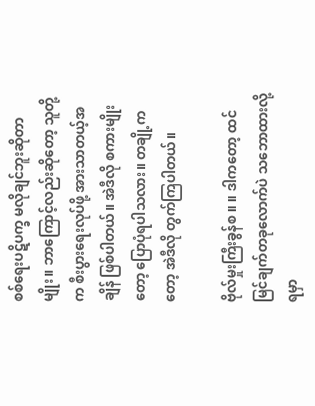စစ်ရေးပဋိပက္ခ မလိုချင်ဘူးဆိုတာမျိုး။ ဘာကြောင့်လည်းဆိုတော့ သူတို့က စီးပွားရေးလုပ်ဖို့ အားသာတယ့်အချိန် ဖြစ်ပါတယ်။ အဲဒီလို စကားမျိုးတော့ ပြောပုံရပါသလား။ တချို့ကတော့ အဲဒီလို တွက်ကြပါတယ်။

ဗိုလ်မှုးကြီးခွန်စ ။ ။ ဒါကတော့ ထင်မြင်ချက်တခုလောက်ပဲ သဘောထားလို့ ရမှာ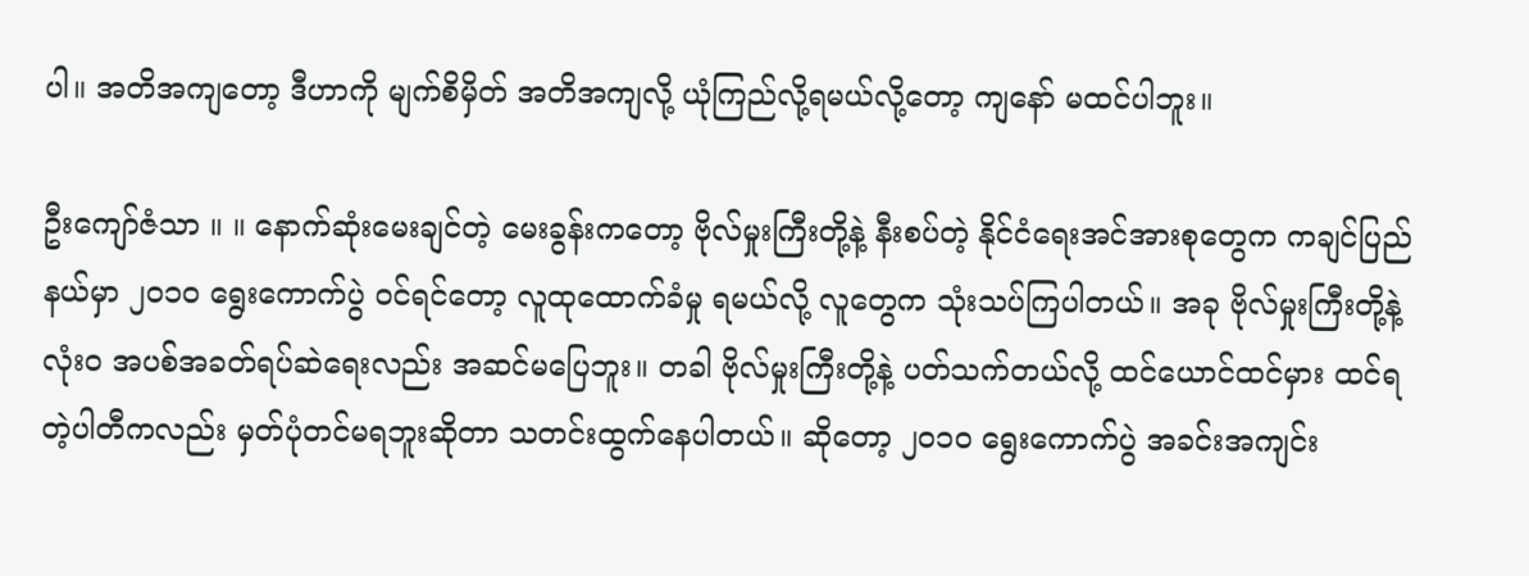ပါ။ အတိအကျတော့ ဒီဟာကို မျက်စိမှိတ် အတိအကျလို့ ယုံကြည်လို့ရမယ်လို့တော့ ကျနော် မထင်ပါဘူး။

ဦးကျော်ဇံသာ ။ ။ နောက်ဆုံးမေးချင်တဲ့ မေးခွန်းကတော့ ဗိုလ်မှုးကြီးတို့နဲ့ နီးစပ်တဲ့ နိုင်ငံရေးအင်အားစုတွေက ကချင်ပြည်နယ်မှာ ၂၀၁၀ ရွေးကောက်ပွဲ ဝင်ရင်တော့ လူထုထောက်ခံမှု ရမယ်လို့ လူတွေက သုံးသပ်ကြပါတယ်။ အခု ဗိုလ်မှုးကြီးတို့နဲ့ လုံးဝ အပစ်အခတ်ရပ်ဆဲရေးလည်း အဆင်မပြေဘူး။ တခါ ဗိုလ်မှုးကြီးတို့နဲ့ ပတ်သက်တယ်လို့ ထင်ယောင်ထင်မှား ထင်ရတဲ့ပါတီကလည်း မှတ်ပုံတင်မရဘူးဆိုတာ သတင်းထွက်နေပါတယ်။ ဆိုတော့ ၂၀၁၀ ရွေးကောက်ပွဲ အခင်းအကျင်း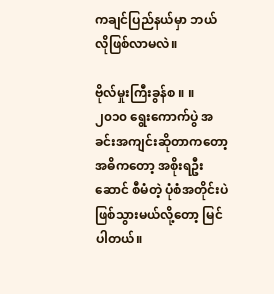ကချင်ပြည်နယ်မှာ ဘယ်လိုဖြစ်လာမလဲ။

ဗိုလ်မှုးကြီးခွန်စ ။ ။ ၂၀၁၀ ရွေးကောက်ပွဲ အခင်းအကျင်းဆိုတာကတော့ အဓိကတော့ အစိုးရဦးဆောင် စီမံတဲ့ ပုံစံအတိုင်းပဲ ဖြစ်သွားမယ်လို့တော့ မြင်ပါတယ်။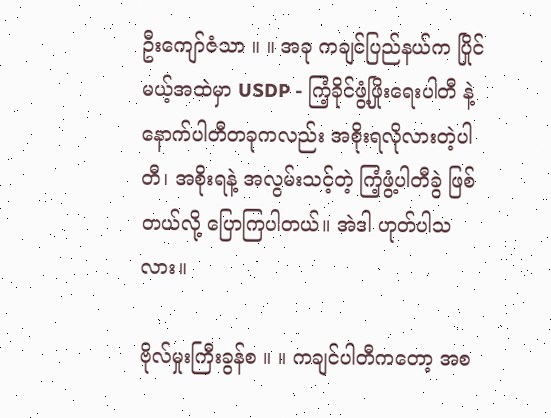ဦးကျော်ဇံသာ ။ ။ အခု ကချင်ပြည်နယ်က ပြိုင်မယ့်အထဲမှာ USDP - ကြံ့ခိုင်ဖွံ့ဖြိုးရေးပါတီ နဲ့ နောက်ပါတီတခုကလည်း အစိုးရလိုလားတဲ့ပါတီ၊ အစိုးရနဲ့ အလွမ်းသင့်တဲ့ ကြံ့ဖွံ့ပါတီခွဲ ဖြစ်တယ်လို့ ပြောကြပါတယ်။ အဲဒါ ဟုတ်ပါသလား။

ဗိုလ်မှုးကြီးခွန်စ ။ ။ ကချင်ပါတီကတော့ အစ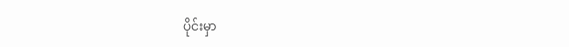ပိုင်းမှာ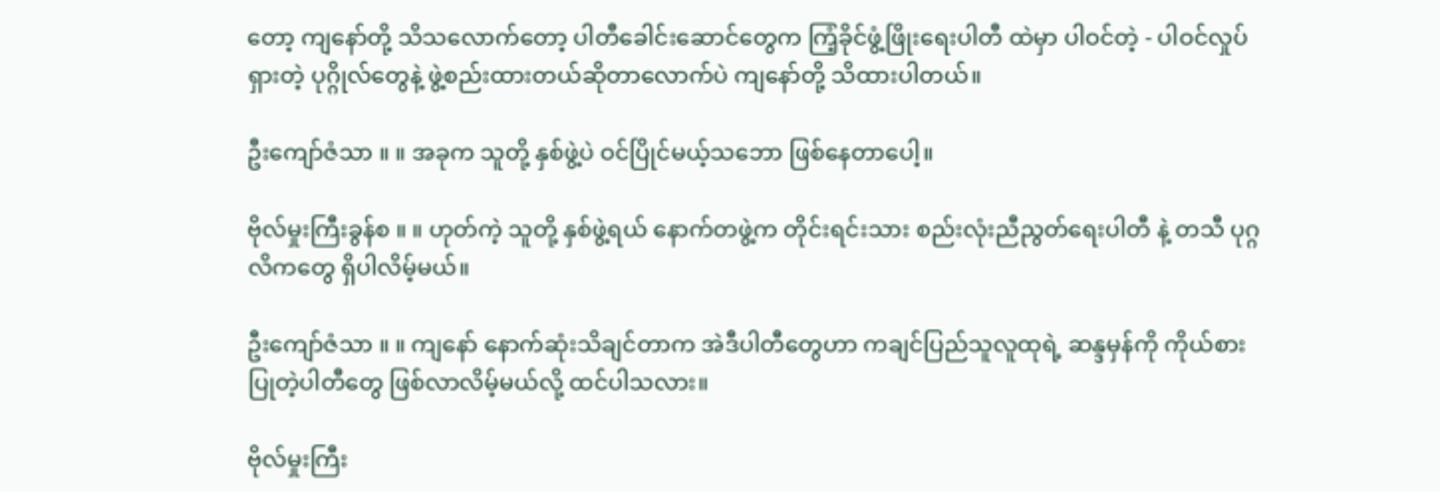တော့ ကျနော်တို့ သိသလောက်တော့ ပါတီခေါင်းဆောင်တွေက ကြံ့ခိုင်ဖွံ့ဖြိုးရေးပါတီ ထဲမှာ ပါဝင်တဲ့ - ပါဝင်လှုပ်ရှားတဲ့ ပုဂ္ဂိုလ်တွေနဲ့ ဖွဲ့စည်းထားတယ်ဆိုတာလောက်ပဲ ကျနော်တို့ သိထားပါတယ်။

ဦးကျော်ဇံသာ ။ ။ အခုက သူတို့ နှစ်ဖွဲ့ပဲ ဝင်ပြိုင်မယ့်သဘော ဖြစ်နေတာပေါ့။

ဗိုလ်မှုးကြီးခွန်စ ။ ။ ဟုတ်ကဲ့ သူတို့ နှစ်ဖွဲ့ရယ် နောက်တဖွဲ့က တိုင်းရင်းသား စည်းလုံးညီညွတ်ရေးပါတီ နဲ့ တသီ ပုဂ္ဂလိကတွေ ရှိပါလိမ့်မယ်။

ဦးကျော်ဇံသာ ။ ။ ကျနော် နောက်ဆုံးသိချင်တာက အဲဒီပါတီတွေဟာ ကချင်ပြည်သူလူထုရဲ့ ဆန္ဒမှန်ကို ကိုယ်စားပြုတဲ့ပါတီတွေ ဖြစ်လာလိမ့်မယ်လို့ ထင်ပါသလား။

ဗိုလ်မှုးကြီး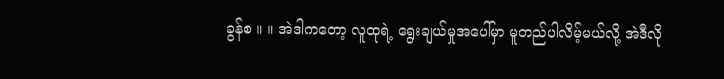ခွန်စ ။ ။ အဲဒါကတော့ လူထုရဲ့ ရွေးချယ်မှုအပေါ်မှာ မူတည်ပါလိမ့်မယ်လို့ အဲဒီလို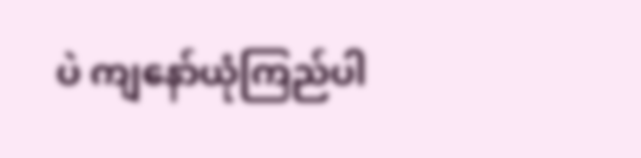ပဲ ကျနော်ယုံကြည်ပါ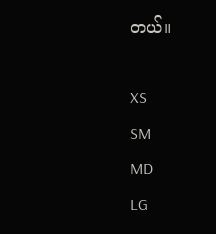တယ်။

XS
SM
MD
LG